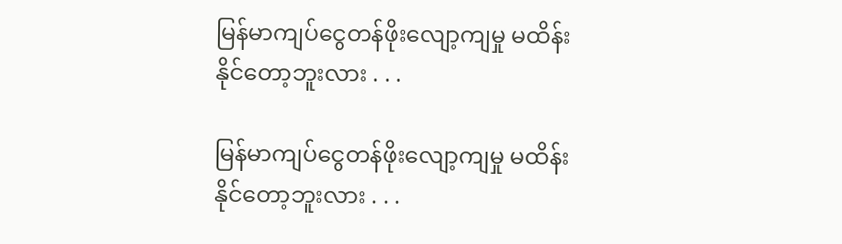မြန်မာကျပ်ငွေတန်ဖိုးလျော့ကျမှု မထိန်းနိုင်တော့ဘူးလား . . .

မြန်မာကျပ်ငွေတန်ဖိုးလျော့ကျမှု မထိန်းနိုင်တော့ဘူးလား . . .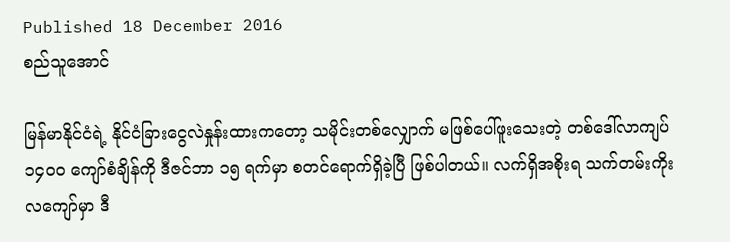Published 18 December 2016
စည်သူအောင်

မြန်မာနိုင်ငံရဲ့ နိုင်ငံခြားငွေလဲနှုန်းထားကတော့ သမိုင်းတစ်လျှောက် မဖြစ်ပေါ်ဖူးသေးတဲ့ တစ်ဒေါ်လာကျပ် ၁၄၀၀ ကျော်စံချိန်ကို ဒီဇင်ဘာ ၁၅ ရက်မှာ စတင်ရောက်ရှိခဲ့ပြီ ဖြစ်ပါတယ်။ လက်ရှိအစိုးရ သက်တမ်းကိုးလကျော်မှာ ဒီ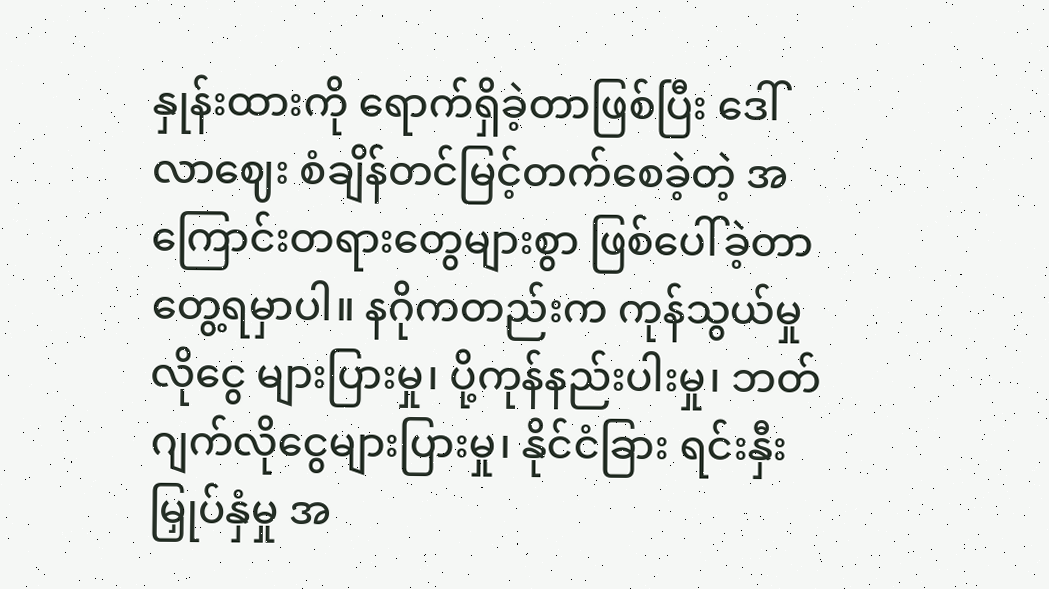နှုန်းထားကို ရောက်ရှိခဲ့တာဖြစ်ပြီး ဒေါ်လာဈေး စံချိန်တင်မြင့်တက်စေခဲ့တဲ့ အကြောင်းတရားတွေများစွာ ဖြစ်ပေါ်ခဲ့တာတွေ့ရမှာပါ။ နဂိုကတည်းက ကုန်သွယ်မှုလိုငွေ များပြားမှု၊ ပို့ကုန်နည်းပါးမှု၊ ဘတ်ဂျက်လိုငွေများပြားမှု၊ နိုင်ငံခြား ရင်းနှီးမြှုပ်နှံမှု အ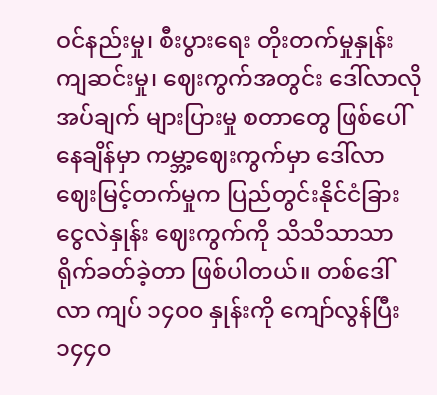ဝင်နည်းမှု၊ စီးပွားရေး တိုးတက်မှုနှုန်း ကျဆင်းမှု၊ ဈေးကွက်အတွင်း ဒေါ်လာလိုအပ်ချက် များပြားမှု စတာတွေ ဖြစ်ပေါ်နေချိန်မှာ ကမ္ဘာ့ဈေးကွက်မှာ ဒေါ်လာဈေးမြင့်တက်မှုက ပြည်တွင်းနိုင်ငံခြားငွေလဲနှုန်း ဈေးကွက်ကို သိသိသာသာ ရိုက်ခတ်ခဲ့တာ ဖြစ်ပါတယ်။ တစ်ဒေါ်လာ ကျပ် ၁၄၀၀ နှုန်းကို ကျော်လွန်ပြီး ၁၄၄၀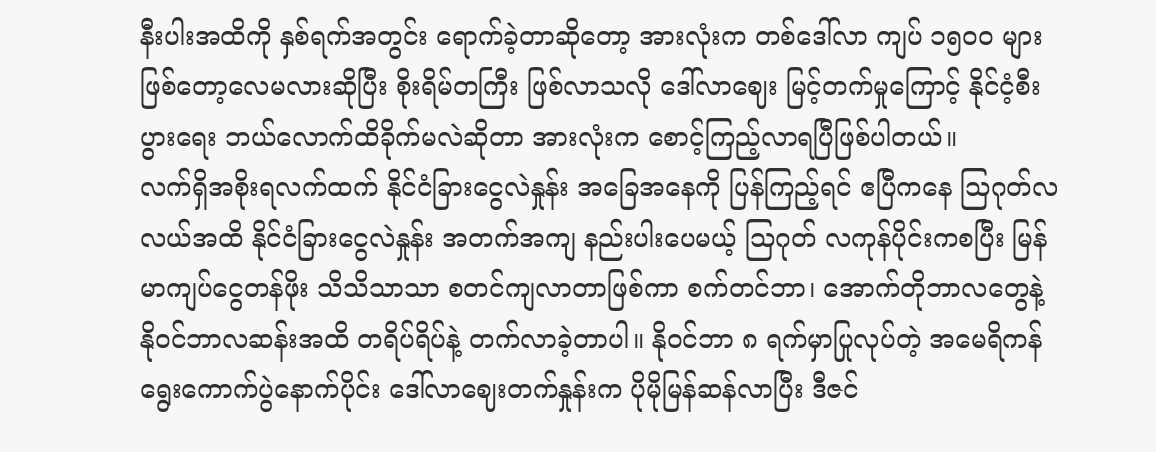နီးပါးအထိကို နှစ်ရက်အတွင်း ရောက်ခဲ့တာဆိုတော့ အားလုံးက တစ်ဒေါ်လာ ကျပ် ၁၅၀၀ များဖြစ်တော့လေမလားဆိုပြီး စိုးရိမ်တကြီး ဖြစ်လာသလို ဒေါ်လာဈေး မြင့်တက်မှုကြောင့် နိုင်ငံ့စီးပွားရေး ဘယ်လောက်ထိခိုက်မလဲဆိုတာ အားလုံးက စောင့်ကြည့်လာရပြီဖြစ်ပါတယ်။
လက်ရှိအစိုးရလက်ထက် နိုင်ငံခြားငွေလဲနှုန်း အခြေအနေကို ပြန်ကြည့်ရင် ဧပြီကနေ သြဂုတ်လလယ်အထိ နိုင်ငံခြားငွေလဲနှုန်း အတက်အကျ နည်းပါးပေမယ့် သြဂုတ် လကုန်ပိုင်းကစပြီး မြန်မာကျပ်ငွေတန်ဖိုး သိသိသာသာ စတင်ကျလာတာဖြစ်ကာ စက်တင်ဘာ၊ အောက်တိုဘာလတွေနဲ့ နိုဝင်ဘာလဆန်းအထိ တရိပ်ရိပ်နဲ့ တက်လာခဲ့တာပါ။ နိုဝင်ဘာ ၈ ရက်မှာပြုလုပ်တဲ့ အမေရိကန် ရွေးကောက်ပွဲနောက်ပိုင်း ဒေါ်လာဈေးတက်နှုန်းက ပိုမိုမြန်ဆန်လာပြီး ဒီဇင်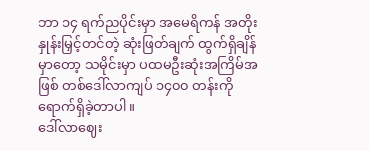ဘာ ၁၄ ရက်ညပိုင်းမှာ အမေရိကန် အတိုးနှုန်းမြှင့်တင်တဲ့ ဆုံးဖြတ်ချက် ထွက်ရှိချိန်မှာတော့ သမိုင်းမှာ ပထမဦးဆုံးအကြိမ်အဖြစ် တစ်ဒေါ်လာကျပ် ၁၄၀၀ တန်းကို ရောက်ရှိခဲ့တာပါ။
ဒေါ်လာဈေး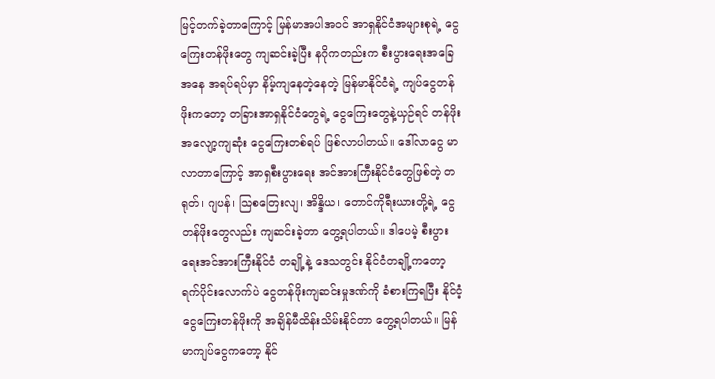မြင့်တက်ခဲ့တာကြောင့် မြန်မာအပါအဝင် အာရှနိုင်ငံအများစုရဲ့ ငွေကြေးတန်ဖိုးတွေ ကျဆင်းခဲ့ပြီး နဂိုကတည်းက စီးပွားရေးအခြေအနေ အရပ်ရပ်မှာ နိမ့်ကျနေတဲ့နေတဲ့ မြန်မာနိုင်ငံရဲ့ ကျပ်ငွေတန်ဖိုးကတော့ တခြားအာရှနိုင်ငံတွေရဲ့ ငွေကြေးတွေနဲ့ယှဉ်ရင် တန်ဖိုးအလျော့ကျဆုံး ငွေကြေးတစ်ရပ် ဖြစ်လာပါတယ်။ ဒေါ်လာငွေ မာလာတာကြောင့် အာရှစီးပွားရေး အင်အားကြီးနိုင်ငံတွေဖြစ်တဲ့ တရုတ်၊ ဂျပန်၊ သြစတြေးလျ၊ အိန္ဒိယ၊ တောင်ကိုရီးယားတို့ရဲ့ ငွေတန်ဖိုးတွေလည်း ကျဆင်းခဲ့တာ တွေ့ရပါတယ်။ ဒါပေမဲ့ စီးပွားရေးအင်အားကြီးနိုင်ငံ တချို့နဲ့ ဒေသတွင်း နိုင်ငံတချို့ကတော့ ရက်ပိုင်းလောက်ပဲ ငွေတန်ဖိုးကျဆင်းမှုဒဏ်ကို ခံစားကြရပြီး နိုင်ငံ့ငွေကြေးတန်ဖိုးကို အချိန်မီထိန်းသိမ်းနိုင်တာ တွေ့ရပါတယ်။ မြန်မာကျပ်ငွေကတော့ နိုင်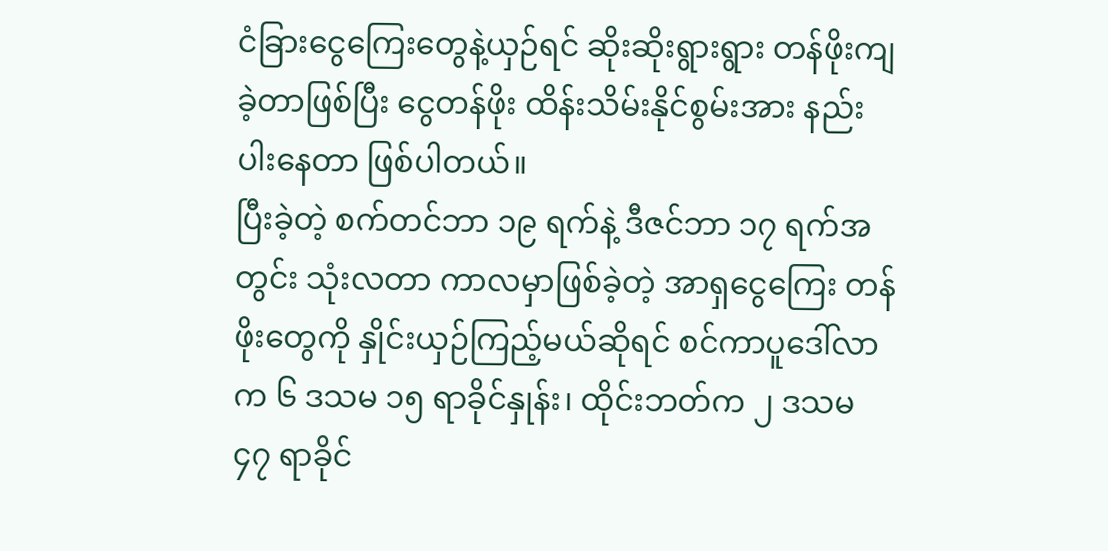ငံခြားငွေကြေးတွေနဲ့ယှဉ်ရင် ဆိုးဆိုးရွားရွား တန်ဖိုးကျခဲ့တာဖြစ်ပြီး ငွေတန်ဖိုး ထိန်းသိမ်းနိုင်စွမ်းအား နည်းပါးနေတာ ဖြစ်ပါတယ်။
ပြီးခဲ့တဲ့ စက်တင်ဘာ ၁၉ ရက်နဲ့ ဒီဇင်ဘာ ၁၇ ရက်အတွင်း သုံးလတာ ကာလမှာဖြစ်ခဲ့တဲ့ အာရှငွေကြေး တန်ဖိုးတွေကို နှိုင်းယှဉ်ကြည့်မယ်ဆိုရင် စင်ကာပူဒေါ်လာက ၆ ဒသမ ၁၅ ရာခိုင်နှုန်း၊ ထိုင်းဘတ်က ၂ ဒသမ ၄၇ ရာခိုင်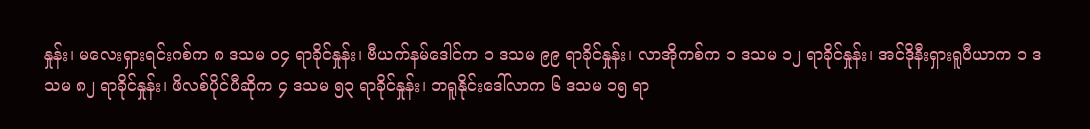နှုန်း၊ မလေးရှားရင်းဂစ်က ၈ ဒသမ ၀၄ ရာခိုင်နှုန်း၊ ဗီယက်နမ်ဒေါင်က ၁ ဒသမ ၉၉ ရာခိုင်နှုန်း၊ လာအိုကစ်က ၁ ဒသမ ၁၂ ရာခိုင်နှုန်း၊ အင်ဒိုနီးရှားရူပီယာက ၁ ဒသမ ၈၂ ရာခိုင်နှုန်း၊ ဖိလစ်ပိုင်ပီဆိုက ၄ ဒသမ ၅၃ ရာခိုင်နှုန်း၊ ဘရူနိုင်းဒေါ်လာက ၆ ဒသမ ၁၅ ရာ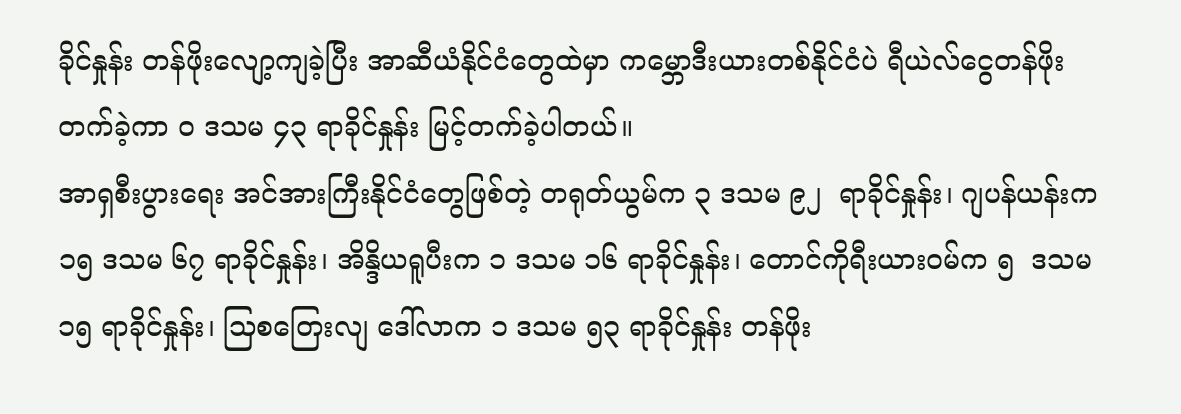ခိုင်နှုန်း တန်ဖိုးလျော့ကျခဲ့ပြီး အာဆီယံနိုင်ငံတွေထဲမှာ ကမ္ဘောဒီးယားတစ်နိုင်ငံပဲ ရီယဲလ်ငွေတန်ဖိုး တက်ခဲ့ကာ ၀ ဒသမ ၄၃ ရာခိုင်နှုန်း မြင့်တက်ခဲ့ပါတယ်။
အာရှစီးပွားရေး အင်အားကြီးနိုင်ငံတွေဖြစ်တဲ့ တရုတ်ယွမ်က ၃ ဒသမ ၉၂  ရာခိုင်နှုန်း၊ ဂျပန်ယန်းက ၁၅ ဒသမ ၆၇ ရာခိုင်နှုန်း၊ အိန္ဒိယရူပီးက ၁ ဒသမ ၁၆ ရာခိုင်နှုန်း၊ တောင်ကိုရီးယားဝမ်က ၅  ဒသမ ၁၅ ရာခိုင်နှုန်း၊ သြစတြေးလျ ဒေါ်လာက ၁ ဒသမ ၅၃ ရာခိုင်နှုန်း တန်ဖိုး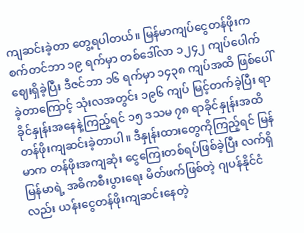ကျဆင်းခဲ့တာ တွေ့ရပါတယ်။ မြန်မာကျပ်ငွေတန်ဖိုးက စက်တင်ဘာ ၁၉ ရက်မှာ တစ်ဒေါ်လာ ၁၂၄၂ ကျပ်ပေါက်ဈေးရှိခဲ့ပြီး ဒီဇင်ဘာ ၁၆ ရက်မှာ ၁၄၃၈ ကျပ်အထိ ဖြစ်ပေါ်ခဲ့တာကြောင့် သုံးလအတွင်း ၁၉၆ ကျပ် မြင့်တက်ခဲ့ပြီး ရာခိုင်နှုန်းအနေနဲ့ကြည့်ရင် ၁၅ ဒသမ ၇၈ ရာခိုင်နှုန်းအထိ တန်ဖိုးကျဆင်းခဲ့တာပါ။ ဒီနှုန်းထားတွေကိုကြည့်ရင် မြန်မာက တန်ဖိုးအကျဆုံး ငွေကြေးတစ်ရပ်ဖြစ်ခဲ့ပြီး လက်ရှိမြန်မာရဲ့ အဓိကစီးပွားရေး မိတ်ဖက်ဖြစ်တဲ့ ဂျပန်နိုင်ငံလည်း ယန်းငွေတန်ဖိုးကျဆင်းနေတဲ့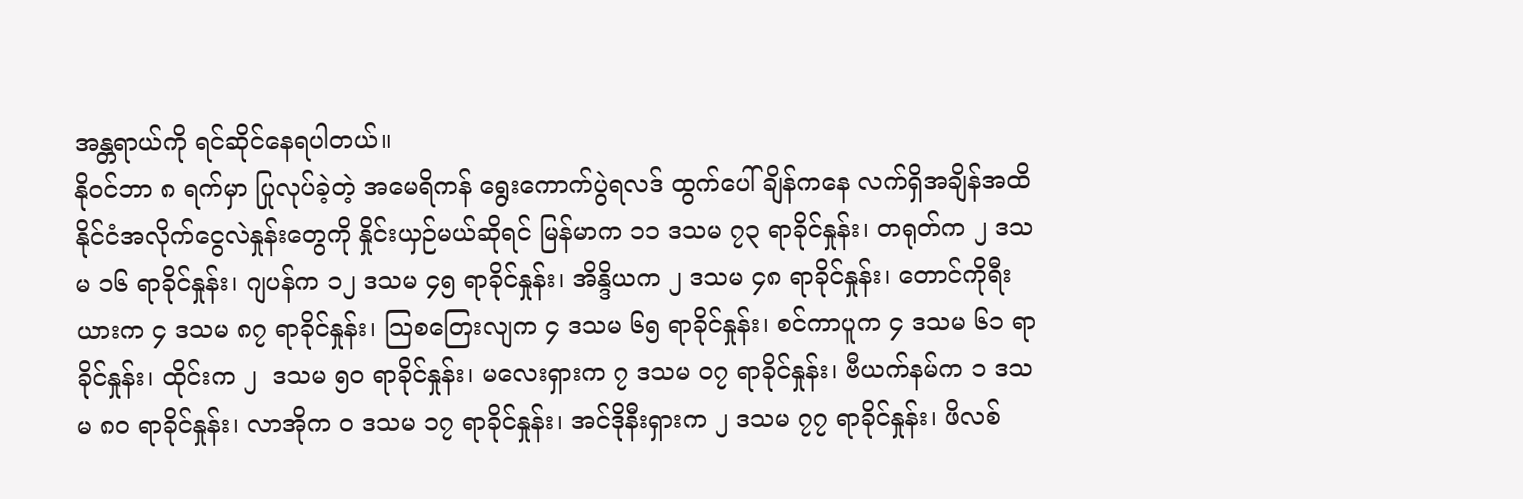အန္တရာယ်ကို ရင်ဆိုင်နေရပါတယ်။
နိုဝင်ဘာ ၈ ရက်မှာ ပြုလုပ်ခဲ့တဲ့ အမေရိကန် ရွေးကောက်ပွဲရလဒ် ထွက်ပေါ်ချိန်ကနေ လက်ရှိအချိန်အထိ နိုင်ငံအလိုက်ငွေလဲနှုန်းတွေကို နှိုင်းယှဉ်မယ်ဆိုရင် မြန်မာက ၁၁ ဒသမ ၇၃ ရာခိုင်နှုန်း၊ တရုတ်က ၂ ဒသမ ၁၆ ရာခိုင်နှုန်း၊ ဂျပန်က ၁၂ ဒသမ ၄၅ ရာခိုင်နှုန်း၊ အိန္ဒိယက ၂ ဒသမ ၄၈ ရာခိုင်နှုန်း၊ တောင်ကိုရီးယားက ၄ ဒသမ ၈၇ ရာခိုင်နှုန်း၊ သြစတြေးလျက ၄ ဒသမ ၆၅ ရာခိုင်နှုန်း၊ စင်ကာပူက ၄ ဒသမ ၆၁ ရာခိုင်နှုန်း၊ ထိုင်းက ၂  ဒသမ ၅၀ ရာခိုင်နှုန်း၊ မလေးရှားက ၇ ဒသမ ၀၇ ရာခိုင်နှုန်း၊ ဗီယက်နမ်က ၁ ဒသမ ၈၀ ရာခိုင်နှုန်း၊ လာအိုက ၀ ဒသမ ၁၇ ရာခိုင်နှုန်း၊ အင်ဒိုနီးရှားက ၂ ဒသမ ၇၇ ရာခိုင်နှုန်း၊ ဖိလစ်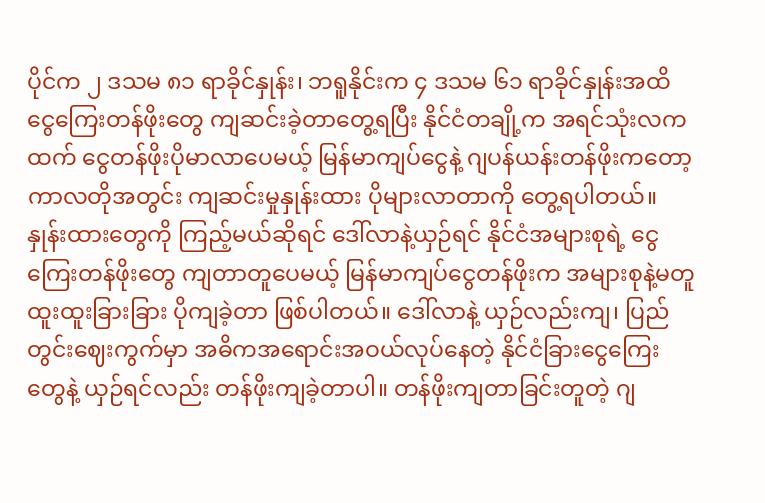ပိုင်က ၂ ဒသမ ၈၁ ရာခိုင်နှုန်း၊ ဘရူနိုင်းက ၄ ဒသမ ၆၁ ရာခိုင်နှုန်းအထိ ငွေကြေးတန်ဖိုးတွေ ကျဆင်းခဲ့တာတွေ့ရပြီး နိုင်ငံတချို့က အရင်သုံးလကထက် ငွေတန်ဖိုးပိုမာလာပေမယ့် မြန်မာကျပ်ငွေနဲ့ ဂျပန်ယန်းတန်ဖိုးကတော့ ကာလတိုအတွင်း ကျဆင်းမှုနှုန်းထား ပိုများလာတာကို တွေ့ရပါတယ်။
နှုန်းထားတွေကို ကြည့်မယ်ဆိုရင် ဒေါ်လာနဲ့ယှဉ်ရင် နိုင်ငံအများစုရဲ့ ငွေကြေးတန်ဖိုးတွေ ကျတာတူပေမယ့် မြန်မာကျပ်ငွေတန်ဖိုးက အများစုနဲ့မတူ ထူးထူးခြားခြား ပိုကျခဲ့တာ ဖြစ်ပါတယ်။ ဒေါ်လာနဲ့ ယှဉ်လည်းကျ၊ ပြည်တွင်းဈေးကွက်မှာ အဓိကအရောင်းအဝယ်လုပ်နေတဲ့ နိုင်ငံခြားငွေကြေးတွေနဲ့ ယှဉ်ရင်လည်း တန်ဖိုးကျခဲ့တာပါ။ တန်ဖိုးကျတာခြင်းတူတဲ့ ဂျ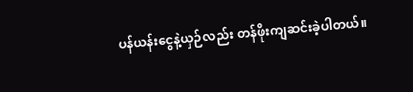ပန်ယန်းငွေနဲ့ယှဉ်လည်း တန်ဖိုးကျဆင်းခဲ့ပါတယ်။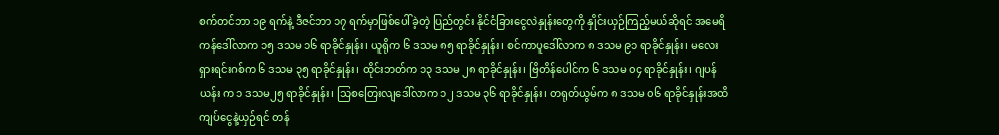စက်တင်ဘာ ၁၉ ရက်နဲ့ ဒီဇင်ဘာ ၁၇ ရက်မှာဖြစ်ပေါ်ခဲ့တဲ့ ပြည်တွင်း နိုင်ငံခြားငွေလဲနှုန်းတွေကို နှိုင်းယှဉ်ကြည့်မယ်ဆိုရင် အမေရိကန်ဒေါ်လာက ၁၅ ဒသမ ၁၆ ရာခိုင်နှုန်း၊ ယူရိုက ၆ ဒသမ ၈၅ ရာခိုင်နှုန်း၊ စင်ကာပူဒေါ်လာက ၈ ဒသမ ၉၁ ရာခိုင်နှုန်း၊ မလေးရှားရင်းဂစ်က ၆ ဒသမ ၃၅ ရာခိုင်နှုန်း၊ ထိုင်းဘတ်က ၁၃ ဒသမ ၂၈ ရာခိုင်နှုန်း၊ ဗြိတိန်ပေါင်က ၆ ဒသမ ၀၄ ရာခိုင်နှုန်း၊ ဂျပန်ယန်း က ၁ ဒသမ၂၅ ရာခိုင်နှုန်း၊ သြစတြေးလျဒေါ်လာက ၁၂ ဒသမ ၃၆ ရာခိုင်နှုန်း၊ တရုတ်ယွမ်က ၈ ဒသမ ၀၆ ရာခိုင်နှုန်းအထိ ကျပ်ငွေနဲ့ယှဉ်ရင် တန်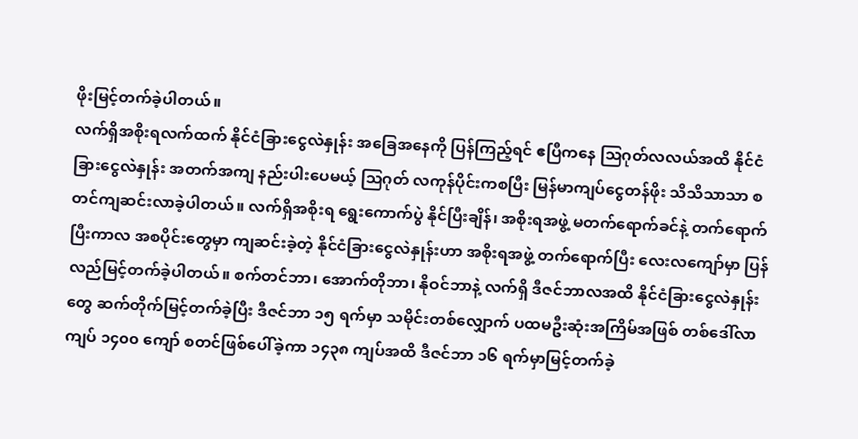ဖိုးမြင့်တက်ခဲ့ပါတယ်။
လက်ရှိအစိုးရလက်ထက် နိုင်ငံခြားငွေလဲနှုန်း အခြေအနေကို ပြန်ကြည့်ရင် ဧပြီကနေ သြဂုတ်လလယ်အထိ နိုင်ငံခြားငွေလဲနှုန်း အတက်အကျ နည်းပါးပေမယ့် သြဂုတ် လကုန်ပိုင်းကစပြီး မြန်မာကျပ်ငွေတန်ဖိုး သိသိသာသာ စတင်ကျဆင်းလာခဲ့ပါတယ်။ လက်ရှိအစိုးရ ရွေးကောက်ပွဲ နိုင်ပြီးချိန်၊ အစိုးရအဖွဲ့ မတက်ရောက်ခင်နဲ့ တက်ရောက်ပြီးကာလ အစပိုင်းတွေမှာ ကျဆင်းခဲ့တဲ့ နိုင်ငံခြားငွေလဲနှုန်းဟာ အစိုးရအဖွဲ့ တက်ရောက်ပြီး လေးလကျော်မှာ ပြန်လည်မြင့်တက်ခဲ့ပါတယ်။ စက်တင်ဘာ၊ အောက်တိုဘာ၊ နိုဝင်ဘာနဲ့ လက်ရှိ ဒီဇင်ဘာလအထိ နိုင်ငံခြားငွေလဲနှုန်းတွေ ဆက်တိုက်မြင့်တက်ခဲ့ပြီး ဒီဇင်ဘာ ၁၅ ရက်မှာ သမိုင်းတစ်လျှောက် ပထမဦးဆုံးအကြိမ်အဖြစ် တစ်ဒေါ်လာ ကျပ် ၁၄၀၀ ကျော် စတင်ဖြစ်ပေါ်ခဲ့ကာ ၁၄၃၈ ကျပ်အထိ ဒီဇင်ဘာ ၁၆ ရက်မှာမြင့်တက်ခဲ့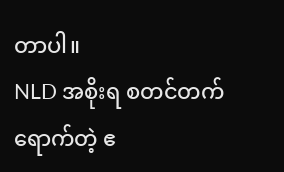တာပါ။
NLD အစိုးရ စတင်တက်ရောက်တဲ့ ဧ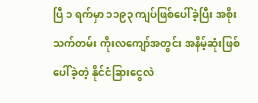ပြီ ၁ ရက်မှာ ၁၁၉၃ ကျပ်ဖြစ်ပေါ်ခဲ့ပြီး အစိုးသက်တမ်း ကိုးလကျော်အတွင်း အနိမ့်ဆုံးဖြစ်ပေါ်ခဲ့တဲ့ နိုင်ငံခြားငွေလဲ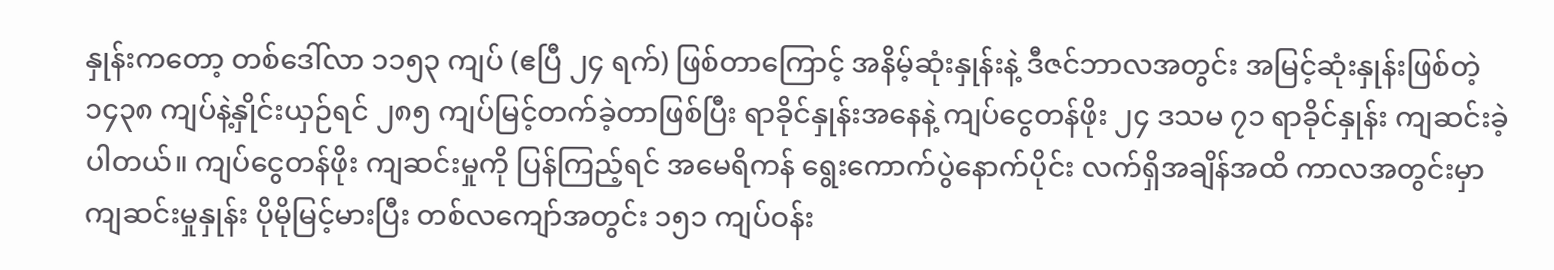နှုန်းကတော့ တစ်ဒေါ်လာ ၁၁၅၃ ကျပ် (ဧပြီ ၂၄ ရက်) ဖြစ်တာကြောင့် အနိမ့်ဆုံးနှုန်းနဲ့ ဒီဇင်ဘာလအတွင်း အမြင့်ဆုံးနှုန်းဖြစ်တဲ့ ၁၄၃၈ ကျပ်နဲ့နှိုင်းယှဉ်ရင် ၂၈၅ ကျပ်မြင့်တက်ခဲ့တာဖြစ်ပြီး ရာခိုင်နှုန်းအနေနဲ့ ကျပ်ငွေတန်ဖိုး ၂၄ ဒသမ ၇၁ ရာခိုင်နှုန်း ကျဆင်းခဲ့ပါတယ်။ ကျပ်ငွေတန်ဖိုး ကျဆင်းမှုကို ပြန်ကြည့်ရင် အမေရိကန် ရွေးကောက်ပွဲနောက်ပိုင်း လက်ရှိအချိန်အထိ ကာလအတွင်းမှာ ကျဆင်းမှုနှုန်း ပိုမိုမြင့်မားပြီး တစ်လကျော်အတွင်း ၁၅၁ ကျပ်ဝန်း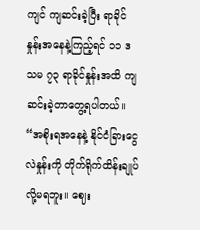ကျင် ကျဆင်းခဲ့ပြီး ရာခိုင်နှုန်းအနေနဲ့ကြည့်ရင် ၁၁ ဒသမ ၇၃ ရာခိုင်နှုန်းအထိ ကျဆင်းခဲ့တာတွေ့ရပါတယ်။
“အစိုးရအနေနဲ့ နိုင်ငံခြားငွေလဲနှုန်းကို တိုက်ရိုက်ထိန်းချုပ်လို့မရဘူး။ ဈေး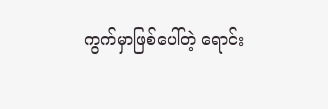ကွက်မှာဖြစ်ပေါ်တဲ့ ရောင်း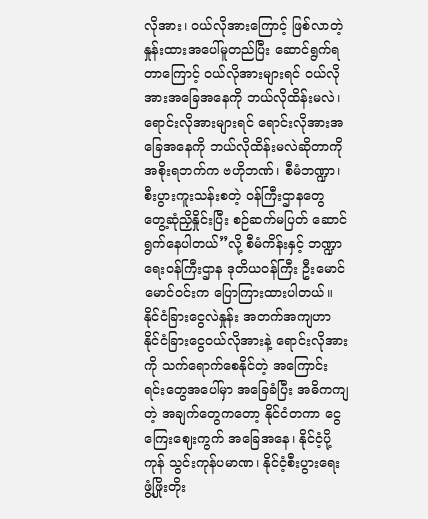လိုအား၊ ဝယ်လိုအားကြောင့် ဖြစ်လာတဲ့ နှုန်းထားအပေါ်မူတည်ပြီး ဆောင်ရွက်ရတာကြောင့် ဝယ်လိုအားများရင် ဝယ်လိုအားအခြေအနေကို ဘယ်လိုထိန်းမလဲ၊ ရောင်းလိုအားများရင် ရောင်းလိုအားအခြေအနေကို ဘယ်လိုထိန်းမလဲဆိုတာကို အစိုးရဘက်က ဗဟိုဘဏ်၊ စီမံဘဏ္ဍာ၊ စီးပွားကူးသန်းစတဲ့ ဝန်ကြီးဌာနတွေ တွေ့ဆုံညှိနှိုင်းပြီး စဉ်ဆက်မပြတ် ဆောင်ရွက်နေပါတယ်”လို့ စီမံကိန်းနှင့် ဘဏ္ဍာရေးဝန်ကြီးဌာန ဒုတိယဝန်ကြီး ဦးမောင်မောင်ဝင်းက ပြောကြားထားပါတယ်။
နိုင်ငံခြားငွေလဲနှုန်း အတက်အကျဟာ နိုင်ငံခြားငွေဝယ်လိုအားနဲ့ ရောင်းလိုအားကို သက်ရောက်စေနိုင်တဲ့ အကြောင်းရင်းတွေအပေါ်မှာ အခြေခံပြီး အဓိကကျတဲ့ အချက်တွေကတော့ နိုင်ငံတကာ ငွေကြေးဈေးကွက် အခြေအနေ၊ နိုင်ငံ့ပို့ကုန် သွင်းကုန်ပမာဏ၊ နိုင်ငံ့စီးပွားရေး ဖွံ့ဖြိုးတိုး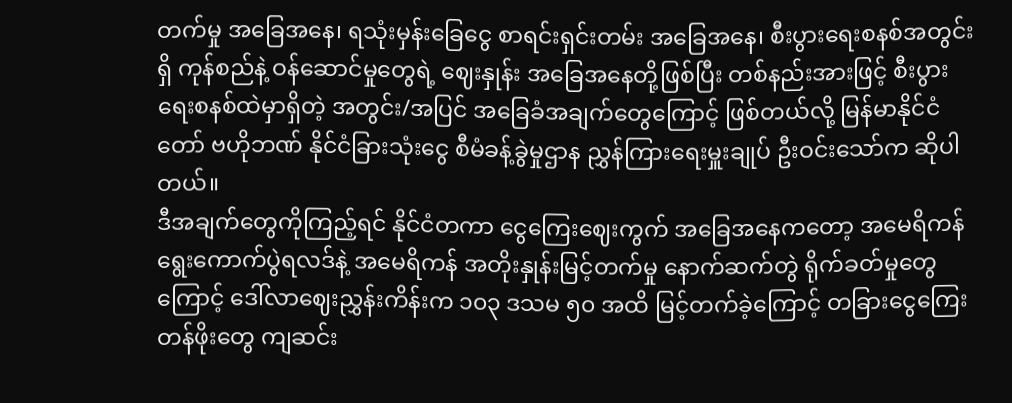တက်မှု အခြေအနေ၊ ရသုံးမှန်းခြေငွေ စာရင်းရှင်းတမ်း အခြေအနေ၊ စီးပွားရေးစနစ်အတွင်းရှိ ကုန်စည်နဲ့ ဝန်ဆောင်မှုတွေရဲ့ ဈေးနှုန်း အခြေအနေတို့ဖြစ်ပြီး တစ်နည်းအားဖြင့် စီးပွားရေးစနစ်ထဲမှာရှိတဲ့ အတွင်း/အပြင် အခြေခံအချက်တွေကြောင့် ဖြစ်တယ်လို့ မြန်မာနိုင်ငံတော် ဗဟိုဘဏ် နိုင်ငံခြားသုံးငွေ စီမံခန့်ခွဲမှုဌာန ညွှန်ကြားရေးမှူးချုပ် ဦးဝင်းသော်က ဆိုပါတယ်။
ဒီအချက်တွေကိုကြည့်ရင် နိုင်ငံတကာ ငွေကြေးဈေးကွက် အခြေအနေကတော့ အမေရိကန် ရွေးကောက်ပွဲရလဒ်နဲ့ အမေရိကန် အတိုးနှုန်းမြင့်တက်မှု နောက်ဆက်တွဲ ရိုက်ခတ်မှုတွေကြောင့် ဒေါ်လာဈေးညွှန်းကိန်းက ၁၀၃ ဒသမ ၅၀ အထိ မြင့်တက်ခဲ့ကြောင့် တခြားငွေကြေးတန်ဖိုးတွေ ကျဆင်း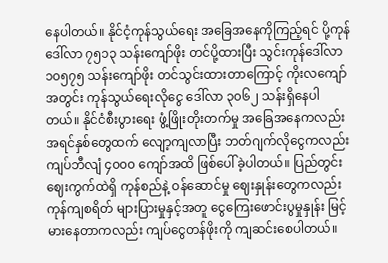နေပါတယ်။ နိုင်ငံ့ကုန်သွယ်ရေး အခြေအနေကိုကြည့်ရင် ပို့ကုန်ဒေါ်လာ ၇၅၁၃ သန်းကျော်ဖိုး တင်ပို့ထားပြီး သွင်းကုန်ဒေါ်လာ ၁၀၅၇၅ သန်းကျော်ဖိုး တင်သွင်းထားတာကြောင့် ကိုးလကျော်အတွင်း ကုန်သွယ်ရေးလိုငွေ ဒေါ်လာ ၃၀၆၂ သန်းရှိနေပါတယ်။ နိုင်ငံစီးပွားရေး ဖွံ့ဖြိုးတိုးတက်မှု အခြေအနေကလည်း အရင်နှစ်တွေထက် လျော့ကျလာပြီး ဘတ်ဂျက်လိုငွေကလည်း ကျပ်ဘီလျံ ၄၀၀၀ ကျော်အထိ ဖြစ်ပေါ်ခဲ့ပါတယ်။ ပြည်တွင်းဈေးကွက်ထဲရှိ ကုန်စည်နဲ့ ဝန်ဆောင်မှု ဈေးနှုန်းတွေကလည်း ကုန်ကျစရိတ် များပြားမှုနှင့်အတူ ငွေကြေးဖောင်းပွမှုနှုန်း မြင့်မားနေတာကလည်း ကျပ်ငွေတန်ဖိုးကို ကျဆင်းစေပါတယ်။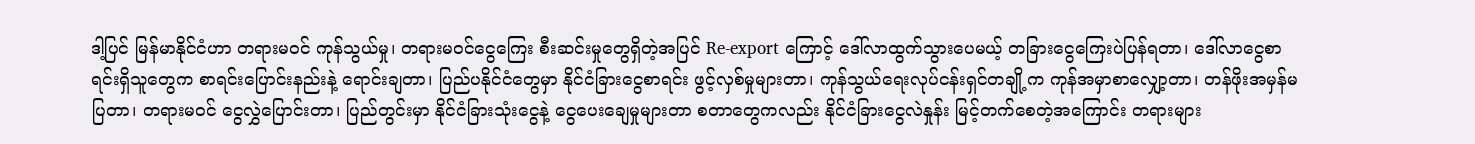ဒါ့ပြင် မြန်မာနိုင်ငံဟာ တရားမဝင် ကုန်သွယ်မှု၊ တရားမဝင်ငွေကြေး စီးဆင်းမှုတွေရှိတဲ့အပြင် Re-export ကြောင့် ဒေါ်လာထွက်သွားပေမယ့် တခြားငွေကြေးပဲပြန်ရတာ၊ ဒေါ်လာငွေစာရင်းရှိသူတွေက စာရင်းပြောင်းနည်းနဲ့ ရောင်းချတာ၊ ပြည်ပနိုင်ငံတွေမှာ နိုင်ငံခြားငွေစာရင်း ဖွင့်လှစ်မှုများတာ၊ ကုန်သွယ်ရေးလုပ်ငန်းရှင်တချို့က ကုန်အမှာစာလျှော့တာ၊ တန်ဖိုးအမှန်မပြတာ၊ တရားမဝင် ငွေလွှဲပြောင်းတာ၊ ပြည်တွင်းမှာ နိုင်ငံခြားသုံးငွေနဲ့ ငွေပေးချေမှုများတာ စတာတွေကလည်း နိုင်ငံခြားငွေလဲနှုန်း မြင့်တက်စေတဲ့အကြောင်း တရားများ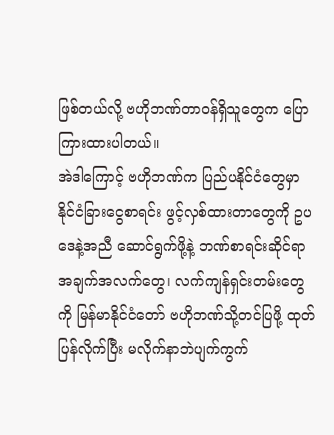ဖြစ်တယ်လို့ ဗဟိုဘဏ်တာဝန်ရှိသူတွေက ပြောကြားထားပါတယ်။
အဲဒါကြောင့် ဗဟိုဘဏ်က ပြည်ပနိုင်ငံတွေမှာ နိုင်ငံခြားငွေစာရင်း ဖွင့်လှစ်ထားတာတွေကို ဥပဒေနဲ့အညီ ဆောင်ရွက်ဖို့နဲ့ ဘဏ်စာရင်းဆိုင်ရာ အချက်အလက်တွေ၊ လက်ကျန်ရှင်းတမ်းတွေကို မြန်မာနိုင်ငံတော် ဗဟိုဘဏ်သို့တင်ပြဖို့ ထုတ်ပြန်လိုက်ပြီး မလိုက်နာဘဲပျက်ကွက်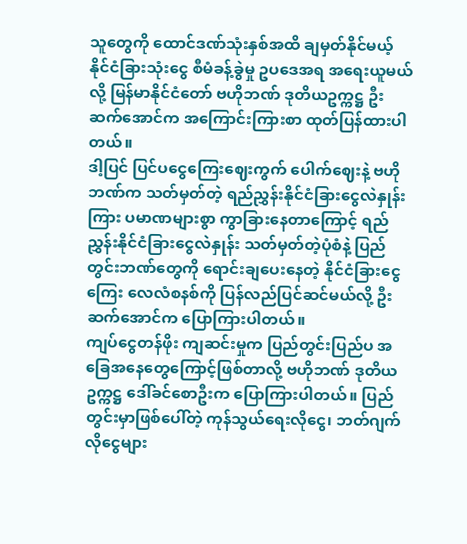သူတွေကို ထောင်ဒဏ်သုံးနှစ်အထိ ချမှတ်နိုင်မယ့် နိုင်ငံခြားသုံးငွေ စီမံခန့်ခွဲမှု ဥပဒေအရ အရေးယူမယ်လို့ မြန်မာနိုင်ငံတော် ဗဟိုဘဏ် ဒုတိယဥက္ကဋ္ဌ ဦးဆက်အောင်က အကြောင်းကြားစာ ထုတ်ပြန်ထားပါတယ်။
ဒါ့ပြင် ပြင်ပငွေကြေးဈေးကွက် ပေါက်ဈေးနဲ့ ဗဟိုဘဏ်က သတ်မှတ်တဲ့ ရည်ညွှန်းနိုင်ငံခြားငွေလဲနှုန်းကြား ပမာဏများစွာ ကွာခြားနေတာကြောင့် ရည်ညွှန်းနိုင်ငံခြားငွေလဲနှုန်း သတ်မှတ်တဲ့ပုံစံနဲ့ ပြည်တွင်းဘဏ်တွေကို ရောင်းချပေးနေတဲ့ နိုင်ငံခြားငွေကြေး လေလံစနစ်ကို ပြန်လည်ပြင်ဆင်မယ်လို့ ဦးဆက်အောင်က ပြောကြားပါတယ်။
ကျပ်ငွေတန်ဖိုး ကျဆင်းမှုက ပြည်တွင်းပြည်ပ အခြေအနေတွေကြောင့်ဖြစ်တာလို့ ဗဟိုဘဏ် ဒုတိယဥက္ကဋ္ဌ ဒေါ်ခင်စောဦးက ပြောကြားပါတယ်။ ပြည်တွင်းမှာဖြစ်ပေါ်တဲ့ ကုန်သွယ်ရေးလိုငွေ၊ ဘတ်ဂျက်လိုငွေများ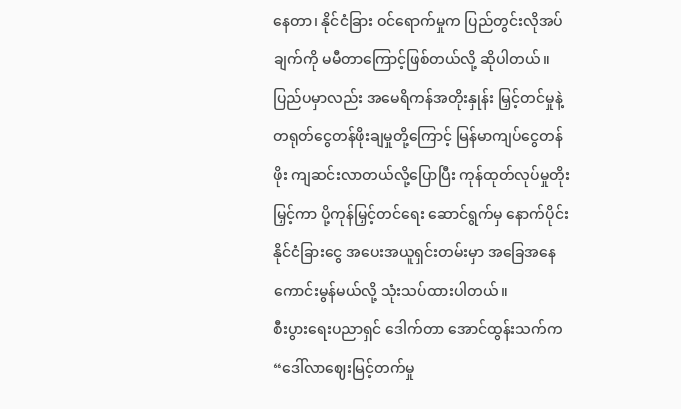နေတာ၊ နိုင်ငံခြား ဝင်ရောက်မှုက ပြည်တွင်းလိုအပ်ချက်ကို မမီတာကြောင့်ဖြစ်တယ်လို့ ဆိုပါတယ်။ ပြည်ပမှာလည်း အမေရိကန်အတိုးနှုန်း မြှင့်တင်မှုနဲ့ တရုတ်ငွေတန်ဖိုးချမှုတို့ကြောင့် မြန်မာကျပ်ငွေတန်ဖိုး ကျဆင်းလာတယ်လို့ပြောပြီး ကုန်ထုတ်လုပ်မှုတိုးမြှင့်ကာ ပို့ကုန်မြှင့်တင်ရေး ဆောင်ရွက်မှ နောက်ပိုင်းနိုင်ငံခြားငွေ အပေးအယူရှင်းတမ်းမှာ အခြေအနေ ကောင်းမွန်မယ်လို့ သုံးသပ်ထားပါတယ်။
စီးပွားရေးပညာရှင် ဒေါက်တာ အောင်ထွန်းသက်က “ဒေါ်လာဈေးမြင့်တက်မှု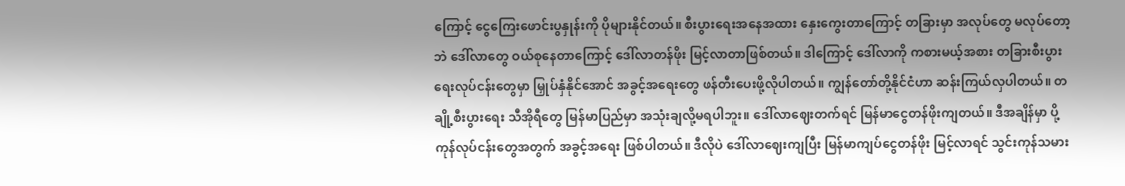ကြောင့် ငွေကြေးဖောင်းပွနှုန်းကို ပိုများနိုင်တယ်။ စီးပွားရေးအနေအထား နှေးကွေးတာကြောင့် တခြားမှာ အလုပ်တွေ မလုပ်တော့ဘဲ ဒေါ်လာတွေ ဝယ်စုနေတာကြောင့် ဒေါ်လာတန်ဖိုး မြင့်လာတာဖြစ်တယ်။ ဒါကြောင့် ဒေါ်လာကို ကစားမယ့်အစား တခြားစီးပွားရေးလုပ်ငန်းတွေမှာ မြှုပ်နှံနိုင်အောင် အခွင့်အရေးတွေ ဖန်တီးပေးဖို့လိုပါတယ်။ ကျွန်တော်တို့နိုင်ငံဟာ ဆန်းကြယ်လှပါတယ်။ တချို့စီးပွားရေး သီအိုရီတွေ မြန်မာပြည်မှာ အသုံးချလို့မရပါဘူး။ ဒေါ်လာဈေးတက်ရင် မြန်မာငွေတန်ဖိုးကျတယ်။ ဒီအချိန်မှာ ပို့ကုန်လုပ်ငန်းတွေအတွက် အခွင့်အရေး ဖြစ်ပါတယ်။ ဒီလိုပဲ ဒေါ်လာဈေးကျပြီး မြန်မာကျပ်ငွေတန်ဖိုး မြင့်လာရင် သွင်းကုန်သမား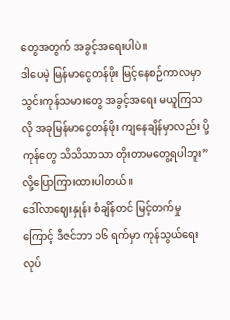တွေအတွက် အခွင့်အရေးပါပဲ။
ဒါပေမဲ့ မြန်မာငွေတန်ဖိုး မြင့်နေစဉ်ကာလမှာ သွင်းကုန်သမားတွေ အခွင့်အရေး မယူကြသလို အခုမြန်မာငွေတန်ဖိုး ကျနေချိန်မှာလည်း ပို့ကုန်တွေ သိသိသာသာ တိုးတာမတွေ့ရပါဘူး”လို့ပြောကြားထားပါတယ်။
ဒေါ်လာဈေးနှုန်း စံချိန်တင် မြင့်တက်မှုကြောင့် ဒီဇင်ဘာ ၁၆ ရက်မှာ ကုန်သွယ်ရေး လုပ်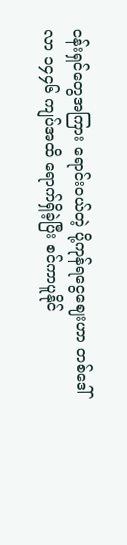ငန်းရှင်တွေအကြား ရောင်းဝယ်တဲ့ ပို့ကုန်ရငွေဈေးဟာ တစ်ဒေါ်လာ ၁၄၄၆ ကျပ်အထိ ရောက်ရှိခဲ့ပြီး စင်ကာပူနိုင်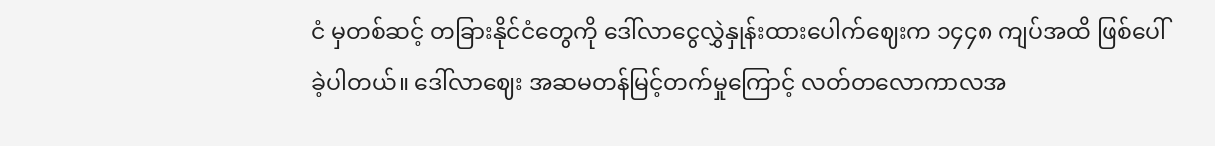ငံ မှတစ်ဆင့် တခြားနိုင်ငံတွေကို ဒေါ်လာငွေလွှဲနှုန်းထားပေါက်ဈေးက ၁၄၄၈ ကျပ်အထိ ဖြစ်ပေါ်ခဲ့ပါတယ်။ ဒေါ်လာဈေး အဆမတန်မြင့်တက်မှုကြောင့် လတ်တလောကာလအ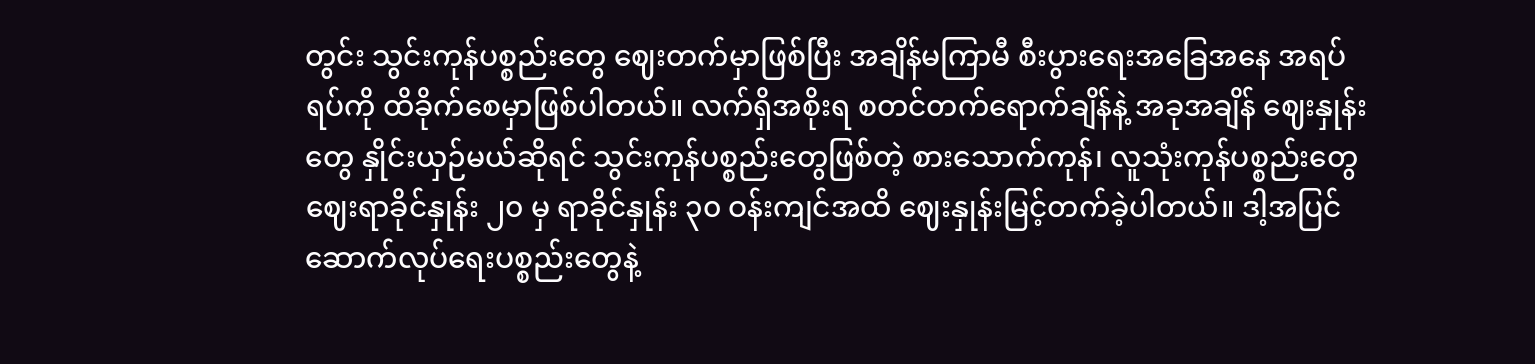တွင်း သွင်းကုန်ပစ္စည်းတွေ ဈေးတက်မှာဖြစ်ပြီး အချိန်မကြာမီ စီးပွားရေးအခြေအနေ အရပ်ရပ်ကို ထိခိုက်စေမှာဖြစ်ပါတယ်။ လက်ရှိအစိုးရ စတင်တက်ရောက်ချိန်နဲ့ အခုအချိန် ဈေးနှုန်းတွေ နှိုင်းယှဉ်မယ်ဆိုရင် သွင်းကုန်ပစ္စည်းတွေဖြစ်တဲ့ စားသောက်ကုန်၊ လူသုံးကုန်ပစ္စည်းတွေ ဈေးရာခိုင်နှုန်း ၂၀ မှ ရာခိုင်နှုန်း ၃၀ ဝန်းကျင်အထိ ဈေးနှုန်းမြင့်တက်ခဲ့ပါတယ်။ ဒါ့အပြင် ဆောက်လုပ်ရေးပစ္စည်းတွေနဲ့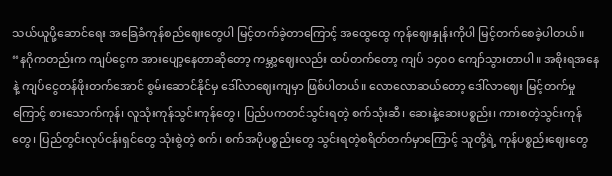သယ်ယူပို့ဆောင်ရေး အခြေခံကုန်စည်ဈေးတွေပါ မြင့်တက်ခဲ့တာကြောင့် အထွေထွေ ကုန်ဈေးနှုန်းကိုပါ မြင့်တက်စေခဲ့ပါတယ်။
“နဂိုကတည်းက ကျပ်ငွေက အားပျော့နေတာဆိုတော့ ကမ္ဘာ့ဈေးလည်း ထပ်တက်တော့ ကျပ် ၁၄၀၀ ကျော်သွားတာပါ။ အစိုးရအနေနဲ့ ကျပ်ငွေတန်ဖိုးတက်အောင် စွမ်းဆောင်နိုင်မှ ဒေါ်လာဈေးကျမှာ ဖြစ်ပါတယ်။ လောလောဆယ်တော့ ဒေါ်လာဈေး မြင့်တက်မှုကြောင့် စားသောက်ကုန်၊ လူသုံးကုန်သွင်းကုန်တွေ၊ ပြည်ပကတင်သွင်းရတဲ့ စက်သုံးဆီ၊ ဆေးနဲ့ဆေးပစ္စည်း၊ ကားစတဲ့သွင်းကုန်တွေ၊ ပြည်တွင်းလုပ်ငန်းရှင်တွေ သုံးစွဲတဲ့ စက်၊ စက်အပိုပစ္စည်းတွေ သွင်းရတဲ့စရိတ်တက်မှာကြောင့် သူတို့ရဲ့ ကုန်ပစ္စည်းဈေးတွေ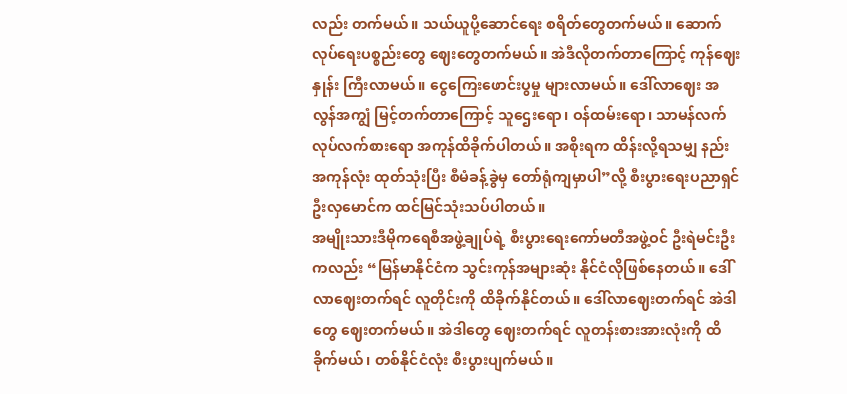လည်း တက်မယ်။ သယ်ယူပို့ဆောင်ရေး စရိတ်တွေတက်မယ်။ ဆောက်လုပ်ရေးပစ္စည်းတွေ ဈေးတွေတက်မယ်။ အဲဒီလိုတက်တာကြောင့် ကုန်ဈေးနှုန်း ကြီးလာမယ်။ ငွေကြေးဖောင်းပွမှု များလာမယ်။ ဒေါ်လာဈေး အလွန်အကျွံ မြင့်တက်တာကြောင့် သူဌေးရော၊ ဝန်ထမ်းရော၊ သာမန်လက်လုပ်လက်စားရော အကုန်ထိခိုက်ပါတယ်။ အစိုးရက ထိန်းလို့ရသမျှ နည်းအကုန်လုံး ထုတ်သုံးပြီး စီမံခန့်ခွဲမှ တော်ရုံကျမှာပါ”လို့ စီးပွားရေးပညာရှင် ဦးလှမောင်က ထင်မြင်သုံးသပ်ပါတယ်။
အမျိုးသားဒီမိုကရေစီအဖွဲ့ချုပ်ရဲ့ စီးပွားရေးကော်မတီအဖွဲ့ဝင် ဦးရဲမင်းဦးကလည်း “မြန်မာနိုင်ငံက သွင်းကုန်အများဆုံး နိုင်ငံလိုဖြစ်နေတယ်။ ဒေါ်လာဈေးတက်ရင် လူတိုင်းကို ထိခိုက်နိုင်တယ်။ ဒေါ်လာဈေးတက်ရင် အဲဒါတွေ ဈေးတက်မယ်။ အဲဒါတွေ ဈေးတက်ရင် လူတန်းစားအားလုံးကို ထိခိုက်မယ်၊ တစ်နိုင်ငံလုံး စီးပွားပျက်မယ်။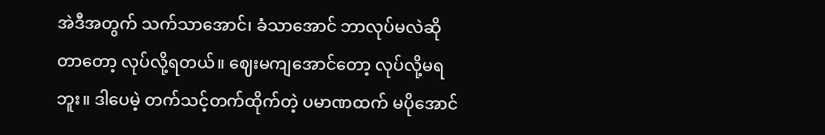အဲဒီအတွက် သက်သာအောင်၊ ခံသာအောင် ဘာလုပ်မလဲဆိုတာတော့ လုပ်လို့ရတယ်။ ဈေးမကျအောင်တော့ လုပ်လို့မရဘူး။ ဒါပေမဲ့ တက်သင့်တက်ထိုက်တဲ့ ပမာဏထက် မပိုအောင်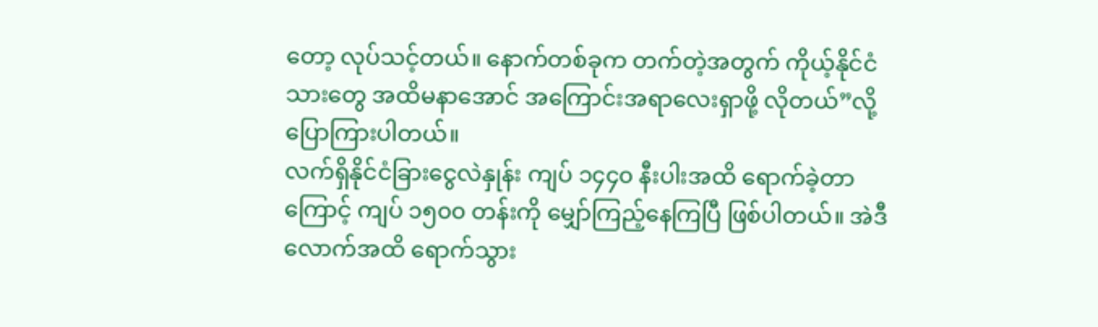တော့ လုပ်သင့်တယ်။ နောက်တစ်ခုက တက်တဲ့အတွက် ကိုယ့်နိုင်ငံသားတွေ အထိမနာအောင် အကြောင်းအရာလေးရှာဖို့ လိုတယ်”လို့ပြောကြားပါတယ်။
လက်ရှိနိုင်ငံခြားငွေလဲနှုန်း ကျပ် ၁၄၄၀ နီးပါးအထိ ရောက်ခဲ့တာကြောင့် ကျပ် ၁၅၀၀ တန်းကို မျှော်ကြည့်နေကြပြီ ဖြစ်ပါတယ်။ အဲဒီလောက်အထိ ရောက်သွား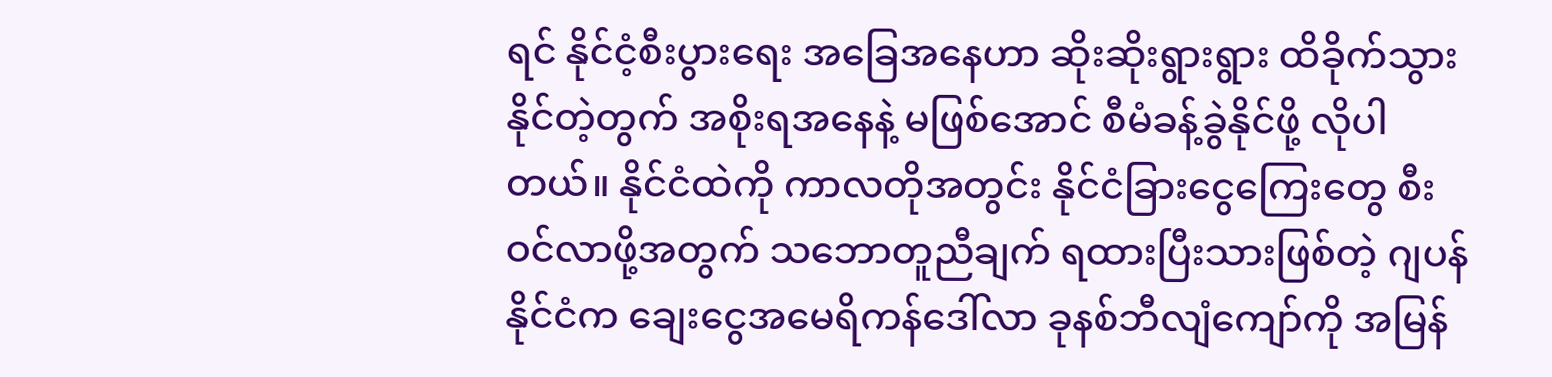ရင် နိုင်ငံ့စီးပွားရေး အခြေအနေဟာ ဆိုးဆိုးရွားရွား ထိခိုက်သွားနိုင်တဲ့တွက် အစိုးရအနေနဲ့ မဖြစ်အောင် စီမံခန့်ခွဲနိုင်ဖို့ လိုပါတယ်။ နိုင်ငံထဲကို ကာလတိုအတွင်း နိုင်ငံခြားငွေကြေးတွေ စီးဝင်လာဖို့အတွက် သဘောတူညီချက် ရထားပြီးသားဖြစ်တဲ့ ဂျပန်နိုင်ငံက ချေးငွေအမေရိကန်ဒေါ်လာ ခုနစ်ဘီလျံကျော်ကို အမြန်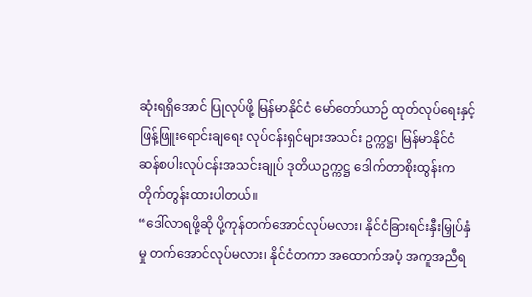ဆုံးရရှိအောင် ပြုလုပ်ဖို့ မြန်မာနိုင်ငံ မော်တော်ယာဉ် ထုတ်လုပ်ရေးနှင့် ဖြန့်ဖြူးရောင်းချရေး လုပ်ငန်းရှင်များအသင်း ဥက္ကဋ္ဌ၊ မြန်မာနိုင်ငံ ဆန်စပါးလုပ်ငန်းအသင်းချုပ် ဒုတိယဥက္ကဋ္ဌ ဒေါက်တာစိုးထွန်းက တိုက်တွန်းထားပါတယ်။
“ဒေါ်လာရဖို့ဆို ပို့ကုန်တက်အောင်လုပ်မလား၊ နိုင်ငံခြားရင်းနှီးမြှုပ်နှံမှု တက်အောင်လုပ်မလား၊ နိုင်ငံတကာ အထောက်အပံ့ အကူအညီရ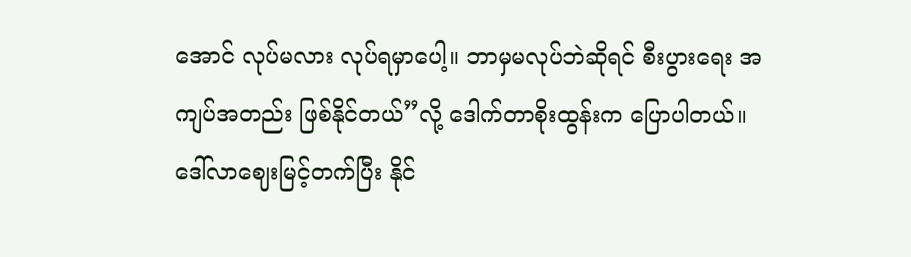အောင် လုပ်မလား လုပ်ရမှာပေါ့။ ဘာမှမလုပ်ဘဲဆိုရင် စီးပွားရေး အကျပ်အတည်း ဖြစ်နိုင်တယ်”လို့ ဒေါက်တာစိုးထွန်းက ပြောပါတယ်။
ဒေါ်လာဈေးမြင့်တက်ပြီး နိုင်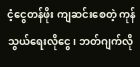ငံ့ငွေတန်ဖိုး ကျဆင်းစေတဲ့ ကုန်သွယ်ရေးလိုငွေ၊ ဘတ်ဂျက်လို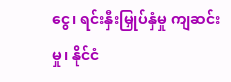ငွေ၊ ရင်းနှီးမြှုပ်နှံမှု ကျဆင်းမှု၊ နိုင်ငံ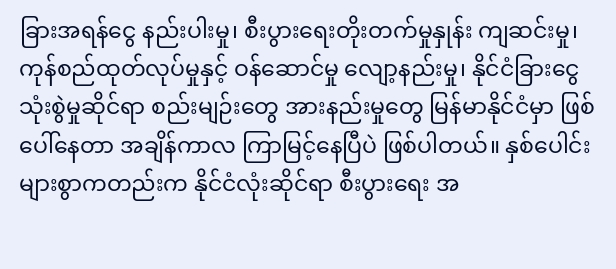ခြားအရန်ငွေ နည်းပါးမှု၊ စီးပွားရေးတိုးတက်မှုနှုန်း ကျဆင်းမှု၊ ကုန်စည်ထုတ်လုပ်မှုနှင့် ဝန်ဆောင်မှု လျော့နည်းမှု၊ နိုင်ငံခြားငွေ သုံးစွဲမှုဆိုင်ရာ စည်းမျဉ်းတွေ အားနည်းမှုတွေ မြန်မာနိုင်ငံမှာ ဖြစ်ပေါ်နေတာ အချိန်ကာလ ကြာမြင့်နေပြီပဲ ဖြစ်ပါတယ်။ နှစ်ပေါင်းများစွာကတည်းက နိုင်ငံလုံးဆိုင်ရာ စီးပွားရေး အ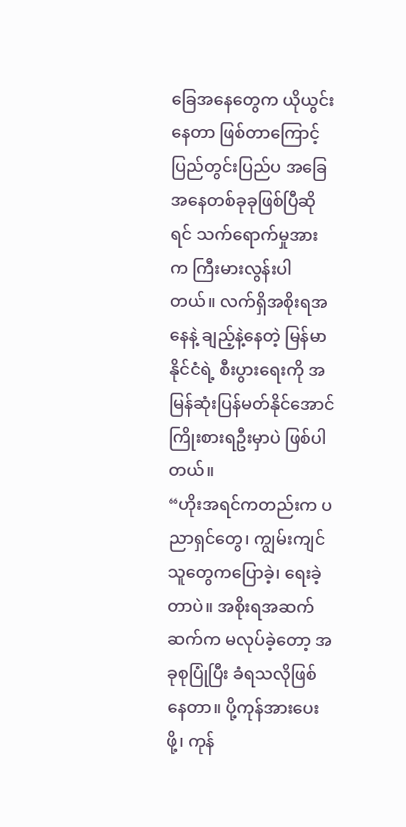ခြေအနေတွေက ယိုယွင်းနေတာ ဖြစ်တာကြောင့် ပြည်တွင်းပြည်ပ အခြေအနေတစ်ခုခုဖြစ်ပြီဆိုရင် သက်ရောက်မှုအားက ကြီးမားလွန်းပါတယ်။ လက်ရှိအစိုးရအနေနဲ့ ချည့်နဲ့နေတဲ့ မြန်မာနိုင်ငံရဲ့ စီးပွားရေးကို အမြန်ဆုံးပြန်မတ်နိုင်အောင် ကြိုးစားရဦးမှာပဲ ဖြစ်ပါတယ်။
“ဟိုးအရင်ကတည်းက ပညာရှင်တွေ၊ ကျွမ်းကျင်သူတွေကပြောခဲ့၊ ရေးခဲ့တာပဲ။ အစိုးရအဆက်ဆက်က မလုပ်ခဲ့တော့ အခုစုပြုံပြီး ခံရသလိုဖြစ်နေတာ။ ပို့ကုန်အားပေးဖို့၊ ကုန်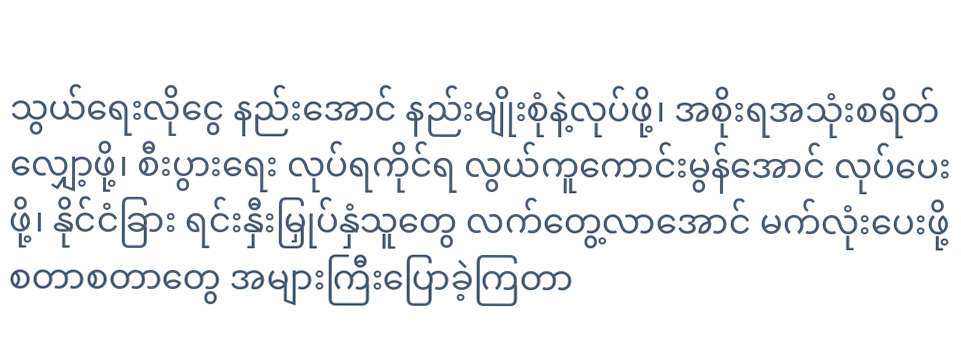သွယ်ရေးလိုငွေ နည်းအောင် နည်းမျိုးစုံနဲ့လုပ်ဖို့၊ အစိုးရအသုံးစရိတ်လျှော့ဖို့၊ စီးပွားရေး လုပ်ရကိုင်ရ လွယ်ကူကောင်းမွန်အောင် လုပ်ပေးဖို့၊ နိုင်ငံခြား ရင်းနှီးမြှုပ်နှံသူတွေ လက်တွေ့လာအောင် မက်လုံးပေးဖို့ စတာစတာတွေ အများကြီးပြောခဲ့ကြတာ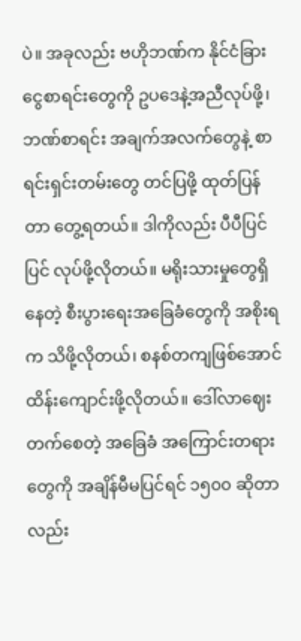ပဲ။ အခုလည်း ဗဟိုဘဏ်က နိုင်ငံခြားငွေစာရင်းတွေကို ဥပဒေနဲ့အညီလုပ်ဖို့၊ ဘဏ်စာရင်း အချက်အလက်တွေနဲ့ စာရင်းရှင်းတမ်းတွေ တင်ပြဖို့ ထုတ်ပြန်တာ တွေ့ရတယ်။ ဒါကိုလည်း ပီပီပြင်ပြင် လုပ်ဖို့လိုတယ်။ မရိုးသားမှုတွေရှိနေတဲ့ စီးပွားရေးအခြေခံတွေကို အစိုးရက သိဖို့လိုတယ်၊ စနစ်တကျဖြစ်အောင် ထိန်းကျောင်းဖို့လိုတယ်။ ဒေါ်လာဈေးတက်စေတဲ့ အခြေခံ အကြောင်းတရားတွေကို အချိန်မီမပြင်ရင် ၁၅၀၀ ဆိုတာလည်း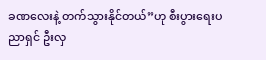ခဏလေးနဲ့ တက်သွားနိုင်တယ်”ဟု စီးပွားရေးပညာရှင် ဦးလှ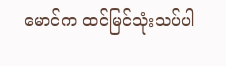မောင်က ထင်မြင်သုံးသပ်ပါ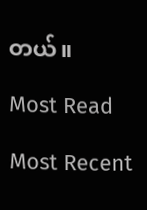တယ်။

Most Read

Most Recent